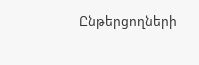Ընթերցողների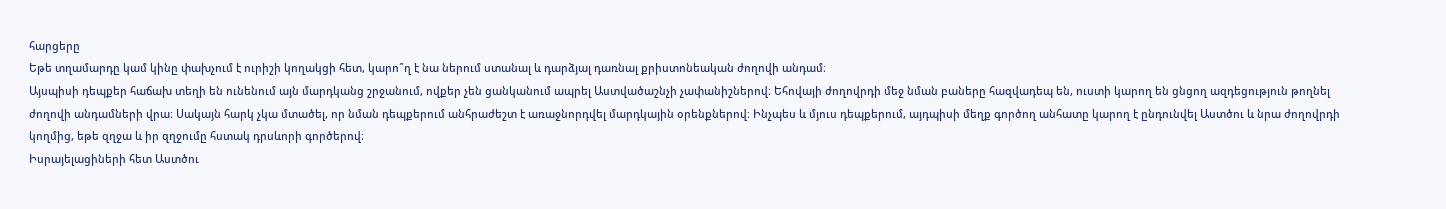հարցերը
Եթե տղամարդը կամ կինը փախչում է ուրիշի կողակցի հետ, կարո՞ղ է նա ներում ստանալ և դարձյալ դառնալ քրիստոնեական ժողովի անդամ։
Այսպիսի դեպքեր հաճախ տեղի են ունենում այն մարդկանց շրջանում, ովքեր չեն ցանկանում ապրել Աստվածաշնչի չափանիշներով։ Եհովայի ժողովրդի մեջ նման բաները հազվադեպ են, ուստի կարող են ցնցող ազդեցություն թողնել ժողովի անդամների վրա։ Սակայն հարկ չկա մտածել, որ նման դեպքերում անհրաժեշտ է առաջնորդվել մարդկային օրենքներով։ Ինչպես և մյուս դեպքերում, այդպիսի մեղք գործող անհատը կարող է ընդունվել Աստծու և նրա ժողովրդի կողմից, եթե զղջա և իր զղջումը հստակ դրսևորի գործերով։
Իսրայելացիների հետ Աստծու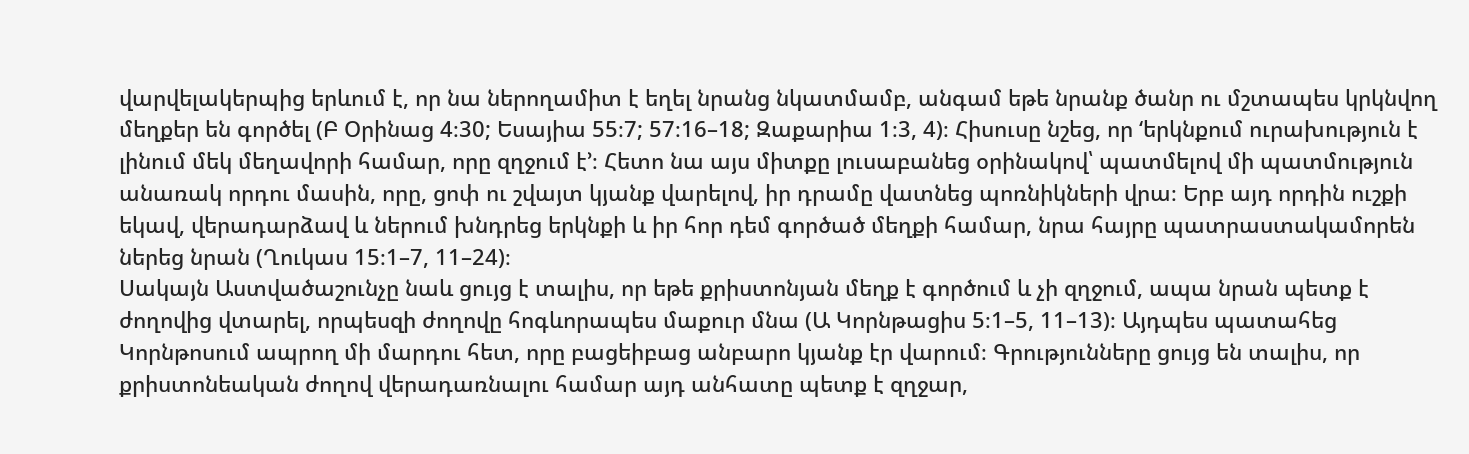վարվելակերպից երևում է, որ նա ներողամիտ է եղել նրանց նկատմամբ, անգամ եթե նրանք ծանր ու մշտապես կրկնվող մեղքեր են գործել (Բ Օրինաց 4։30; Եսայիա 55։7; 57։16–18; Զաքարիա 1։3, 4)։ Հիսուսը նշեց, որ ‘երկնքում ուրախություն է լինում մեկ մեղավորի համար, որը զղջում է’։ Հետո նա այս միտքը լուսաբանեց օրինակով՝ պատմելով մի պատմություն անառակ որդու մասին, որը, ցոփ ու շվայտ կյանք վարելով, իր դրամը վատնեց պոռնիկների վրա։ Երբ այդ որդին ուշքի եկավ, վերադարձավ և ներում խնդրեց երկնքի և իր հոր դեմ գործած մեղքի համար, նրա հայրը պատրաստակամորեն ներեց նրան (Ղուկաս 15։1–7, 11–24)։
Սակայն Աստվածաշունչը նաև ցույց է տալիս, որ եթե քրիստոնյան մեղք է գործում և չի զղջում, ապա նրան պետք է ժողովից վտարել, որպեսզի ժողովը հոգևորապես մաքուր մնա (Ա Կորնթացիս 5։1–5, 11–13)։ Այդպես պատահեց Կորնթոսում ապրող մի մարդու հետ, որը բացեիբաց անբարո կյանք էր վարում։ Գրությունները ցույց են տալիս, որ քրիստոնեական ժողով վերադառնալու համար այդ անհատը պետք է զղջար,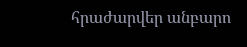հրաժարվեր անբարո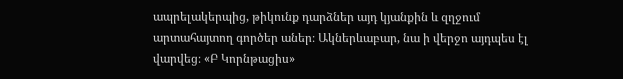ապրելակերպից, թիկունք դարձներ այդ կյանքին և զղջում արտահայտող գործեր աներ։ Ակներևաբար, նա ի վերջո այդպես էլ վարվեց։ «Բ Կորնթացիս»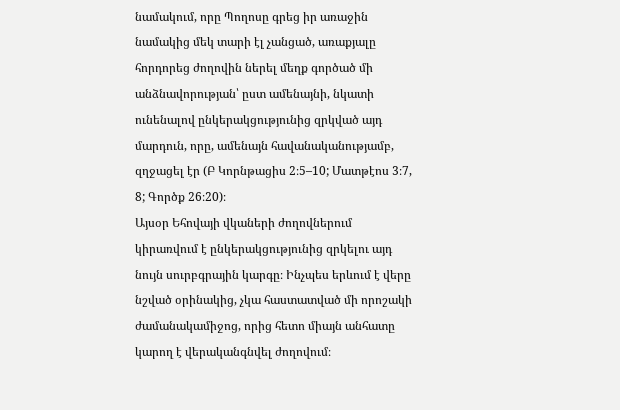նամակում, որը Պողոսը գրեց իր առաջին նամակից մեկ տարի էլ չանցած, առաքյալը հորդորեց ժողովին ներել մեղք գործած մի անձնավորության՝ ըստ ամենայնի, նկատի ունենալով ընկերակցությունից զրկված այդ մարդուն, որը, ամենայն հավանականությամբ, զղջացել էր (Բ Կորնթացիս 2։5–10; Մատթէոս 3։7, 8; Գործք 26։20)։
Այսօր Եհովայի վկաների ժողովներում կիրառվում է ընկերակցությունից զրկելու այդ նույն սուրբգրային կարգը։ Ինչպես երևում է վերը նշված օրինակից, չկա հաստատված մի որոշակի ժամանակամիջոց, որից հետո միայն անհատը կարող է վերականգնվել ժողովում։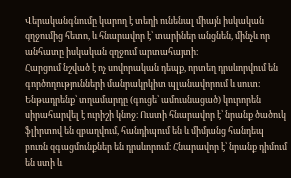Վերականգնումը կարող է տեղի ունենալ միայն իսկական զղջումից հետո, և հնարավոր է՝ տարիներ անցնեն, մինչև որ անհատը իսկական զղջում արտահայտի։
Հարցում նշված է ոչ սովորական դեպք, որտեղ դրսևորվում են գործողությունների մանրակրկիտ պլանավորում և սուտ։ Ենթադրենք՝ տղամարդը (գուցե՝ ամուսնացած) կուրորեն սիրահարվել է ուրիշի կնոջ։ Ուստի հնարավոր է՝ նրանք ծածուկ ֆլիրտով են զբաղվում, հանդիպում են և միմյանց հանդեպ բուռն զգացմունքներ են դրսևորում։ Հնարավոր է՝ նրանք դիմում են ստի և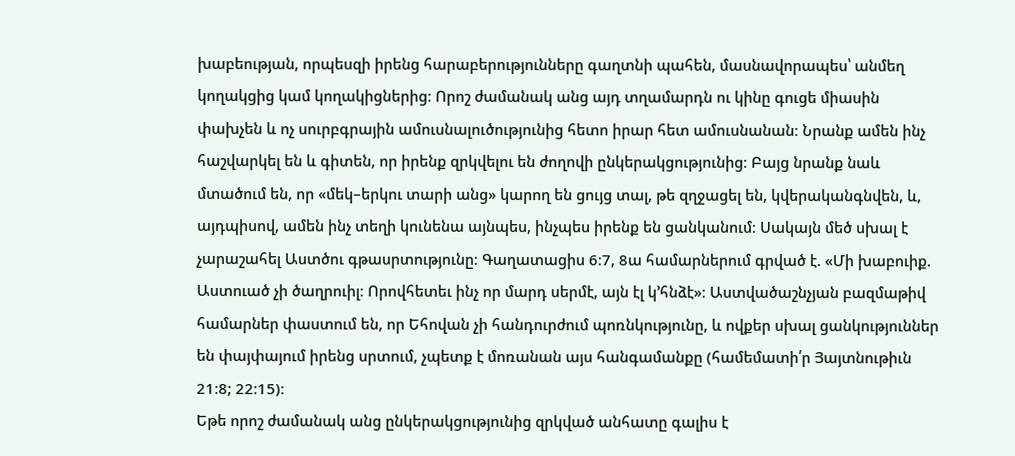խաբեության, որպեսզի իրենց հարաբերությունները գաղտնի պահեն, մասնավորապես՝ անմեղ կողակցից կամ կողակիցներից։ Որոշ ժամանակ անց այդ տղամարդն ու կինը գուցե միասին փախչեն և ոչ սուրբգրային ամուսնալուծությունից հետո իրար հետ ամուսնանան։ Նրանք ամեն ինչ հաշվարկել են և գիտեն, որ իրենք զրկվելու են ժողովի ընկերակցությունից։ Բայց նրանք նաև մտածում են, որ «մեկ–երկու տարի անց» կարող են ցույց տալ, թե զղջացել են, կվերականգնվեն, և, այդպիսով, ամեն ինչ տեղի կունենա այնպես, ինչպես իրենք են ցանկանում։ Սակայն մեծ սխալ է չարաշահել Աստծու գթասրտությունը։ Գաղատացիս 6։7, 8ա համարներում գրված է. «Մի խաբուիք. Աստուած չի ծաղրուիլ։ Որովհետեւ ինչ որ մարդ սերմէ, այն էլ կ’հնձէ»։ Աստվածաշնչյան բազմաթիվ համարներ փաստում են, որ Եհովան չի հանդուրժում պոռնկությունը, և ովքեր սխալ ցանկություններ են փայփայում իրենց սրտում, չպետք է մոռանան այս հանգամանքը (համեմատի՛ր Յայտնութիւն 21։8; 22։15)։
Եթե որոշ ժամանակ անց ընկերակցությունից զրկված անհատը գալիս է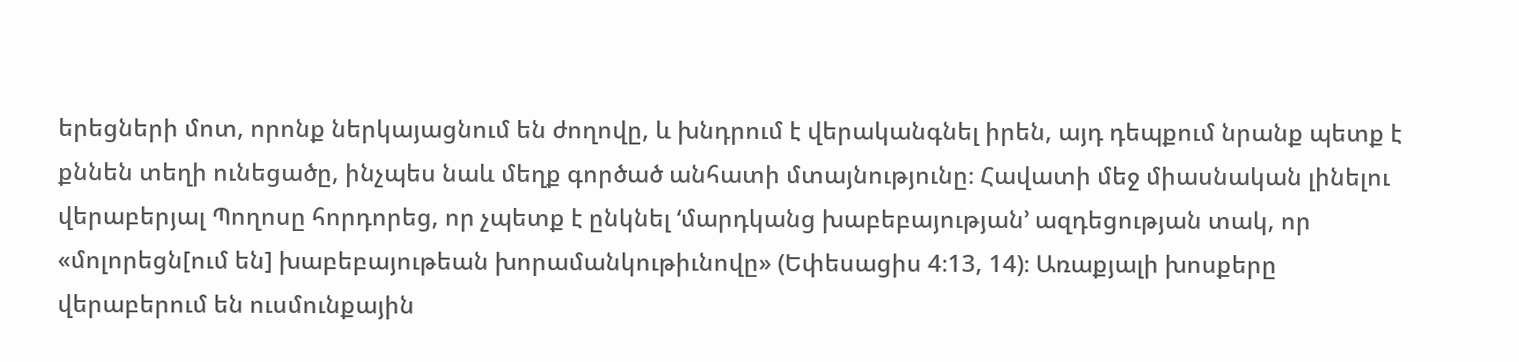երեցների մոտ, որոնք ներկայացնում են ժողովը, և խնդրում է վերականգնել իրեն, այդ դեպքում նրանք պետք է քննեն տեղի ունեցածը, ինչպես նաև մեղք գործած անհատի մտայնությունը։ Հավատի մեջ միասնական լինելու վերաբերյալ Պողոսը հորդորեց, որ չպետք է ընկնել ‘մարդկանց խաբեբայության’ ազդեցության տակ, որ «մոլորեցն[ում են] խաբեբայութեան խորամանկութիւնովը» (Եփեսացիս 4։13, 14)։ Առաքյալի խոսքերը վերաբերում են ուսմունքային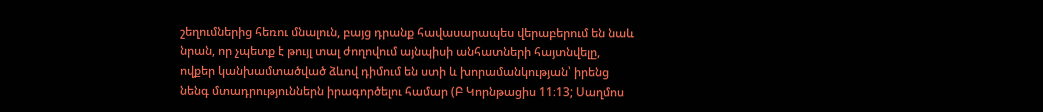շեղումներից հեռու մնալուն, բայց դրանք հավասարապես վերաբերում են նաև նրան, որ չպետք է թույլ տալ ժողովում այնպիսի անհատների հայտնվելը, ովքեր կանխամտածված ձևով դիմում են ստի և խորամանկության՝ իրենց նենգ մտադրություններն իրագործելու համար (Բ Կորնթացիս 11։13; Սաղմոս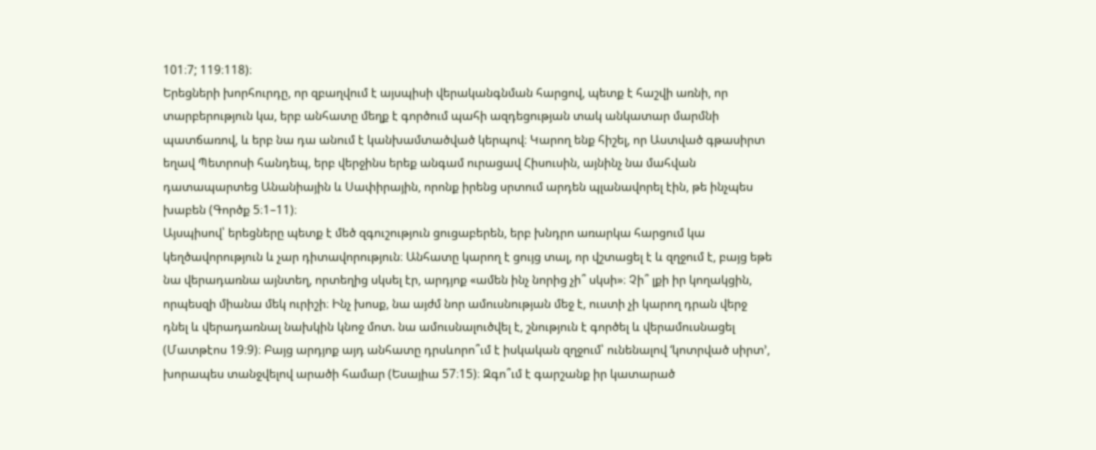101։7; 119։118)։
Երեցների խորհուրդը, որ զբաղվում է այսպիսի վերականգնման հարցով, պետք է հաշվի առնի, որ տարբերություն կա, երբ անհատը մեղք է գործում պահի ազդեցության տակ անկատար մարմնի պատճառով, և երբ նա դա անում է կանխամտածված կերպով։ Կարող ենք հիշել, որ Աստված գթասիրտ եղավ Պետրոսի հանդեպ, երբ վերջինս երեք անգամ ուրացավ Հիսուսին, այնինչ նա մահվան դատապարտեց Անանիային և Սափիրային, որոնք իրենց սրտում արդեն պլանավորել էին, թե ինչպես խաբեն (Գործք 5։1–11)։
Այսպիսով՝ երեցները պետք է մեծ զգուշություն ցուցաբերեն, երբ խնդրո առարկա հարցում կա կեղծավորություն և չար դիտավորություն։ Անհատը կարող է ցույց տալ, որ վշտացել է և զղջում է, բայց եթե նա վերադառնա այնտեղ, որտեղից սկսել էր, արդյոք «ամեն ինչ նորից չի՞ սկսի»։ Չի՞ լքի իր կողակցին, որպեսզի միանա մեկ ուրիշի։ Ինչ խոսք, նա այժմ նոր ամուսնության մեջ է, ուստի չի կարող դրան վերջ դնել և վերադառնալ նախկին կնոջ մոտ. նա ամուսնալուծվել է, շնություն է գործել և վերամուսնացել (Մատթէոս 19։9)։ Բայց արդյոք այդ անհատը դրսևորո՞ւմ է իսկական զղջում՝ ունենալով ‘կոտրված սիրտ’, խորապես տանջվելով արածի համար (Եսայիա 57։15)։ Զգո՞ւմ է գարշանք իր կատարած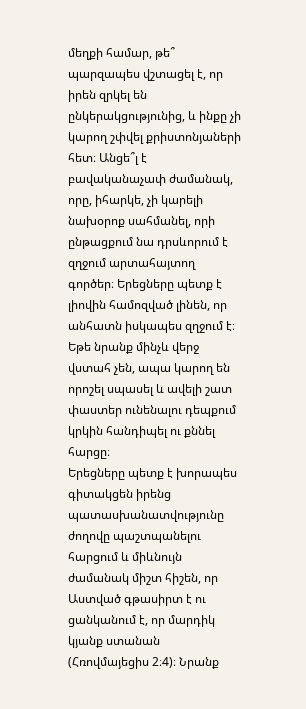մեղքի համար, թե՞ պարզապես վշտացել է, որ իրեն զրկել են ընկերակցությունից, և ինքը չի կարող շփվել քրիստոնյաների հետ։ Անցե՞լ է բավականաչափ ժամանակ, որը, իհարկե, չի կարելի նախօրոք սահմանել, որի ընթացքում նա դրսևորում է զղջում արտահայտող գործեր։ Երեցները պետք է լիովին համոզված լինեն, որ անհատն իսկապես զղջում է։ Եթե նրանք մինչև վերջ վստահ չեն, ապա կարող են որոշել սպասել և ավելի շատ փաստեր ունենալու դեպքում կրկին հանդիպել ու քննել հարցը։
Երեցները պետք է խորապես գիտակցեն իրենց պատասխանատվությունը ժողովը պաշտպանելու հարցում և միևնույն ժամանակ միշտ հիշեն, որ Աստված գթասիրտ է ու ցանկանում է, որ մարդիկ կյանք ստանան (Հռովմայեցիս 2։4)։ Նրանք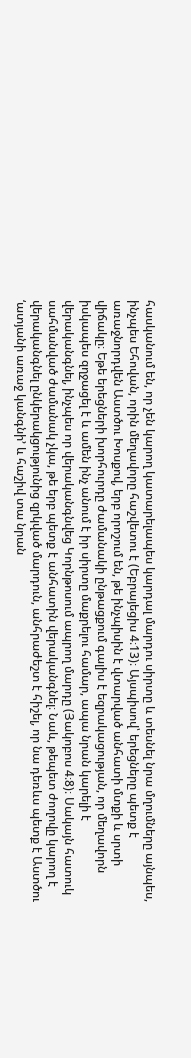հասկանում են, որ չեն կարող կատարելապես կարդալ մարդու սիրտը և տեսնել նրա մղումները այնպես, ինչպես Եհովան, որին մեղավորը հաշվետու է (Եբրայեցիս 4։13)։ Այսպիսով՝ երեցները պետք է առաջնորդվեն Աստծու Խոսքով, երբ որոշում են, թե ինչպիսին է վտարված անհատի մտքի և սրտի վիճակը։ Եթե երեցների խորհուրդը ժամանակի ընթացքում գալիս է եզրակացության, որ մեղավորն իսկապես զղջացել է և ամեն ինչ անում է իր սիրտը մաքրելու համար, ապա նրան կարելի է վերականգնել, ինչպես որ վերականգնվեց Կորնթոսում ապրող մարդը (Յակոբոս 4։8)։ Սակայն հատուկ սահմանված ժամանակ չկա, թե երբ պետք է անհատին վերականգնել։ Նաև, թեպետ ժողովը կարող է վերականգնել ընկերակցությունից զրկված մարդուն, անհրաժեշտ է հիշել, որ նա դեռևս պետք է Աստծու ‘ատյանի առաջ կանգնի’ և հաշիվ տա նրան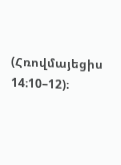(Հռովմայեցիս 14։10–12)։